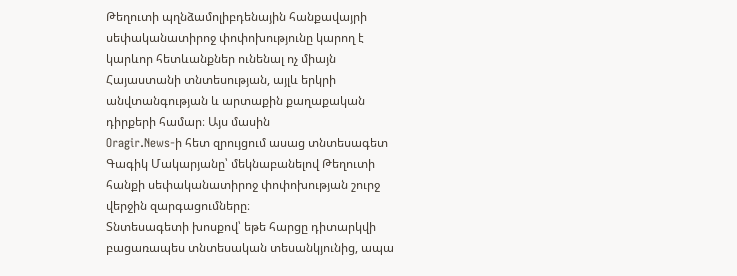Թեղուտի պղնձամոլիբդենային հանքավայրի սեփականատիրոջ փոփոխությունը կարող է կարևոր հետևանքներ ունենալ ոչ միայն Հայաստանի տնտեսության, այլև երկրի անվտանգության և արտաքին քաղաքական դիրքերի համար։ Այս մասին
Oragir.News-ի հետ զրույցում ասաց տնտեսագետ Գագիկ Մակարյանը՝ մեկնաբանելով Թեղուտի հանքի սեփականատիրոջ փոփոխության շուրջ վերջին զարգացումները։
Տնտեսագետի խոսքով՝ եթե հարցը դիտարկվի բացառապես տնտեսական տեսանկյունից, ապա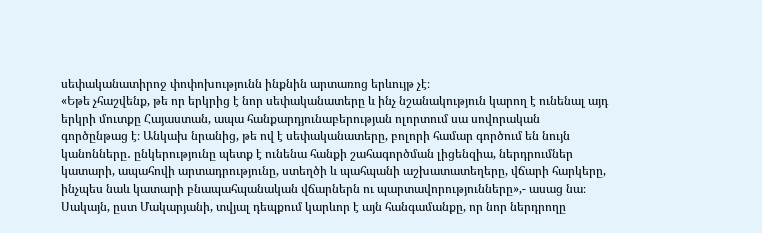սեփականատիրոջ փոփոխությունն ինքնին արտառոց երևույթ չէ։
«Եթե չհաշվենք, թե որ երկրից է նոր սեփականատերը և ինչ նշանակություն կարող է ունենալ այդ երկրի մուտքը Հայաստան, ապա հանքարդյունաբերության ոլորտում սա սովորական գործընթաց է։ Անկախ նրանից, թե ով է սեփականատերը, բոլորի համար գործում են նույն կանոնները․ ընկերությունը պետք է ունենա հանքի շահագործման լիցենզիա, ներդրումներ կատարի, ապահովի արտադրությունը, ստեղծի և պահպանի աշխատատեղերը, վճարի հարկերը, ինչպես նաև կատարի բնապահպանական վճարներն ու պարտավորությունները»,- ասաց նա։
Սակայն, ըստ Մակարյանի, տվյալ դեպքում կարևոր է այն հանգամանքը, որ նոր ներդրողը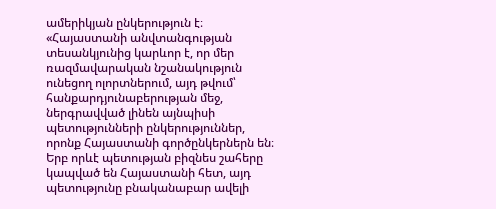ամերիկյան ընկերություն է։
«Հայաստանի անվտանգության տեսանկյունից կարևոր է, որ մեր ռազմավարական նշանակություն ունեցող ոլորտներում, այդ թվում՝ հանքարդյունաբերության մեջ, ներգրավված լինեն այնպիսի պետությունների ընկերություններ, որոնք Հայաստանի գործընկերներն են։ Երբ որևէ պետության բիզնես շահերը կապված են Հայաստանի հետ, այդ պետությունը բնականաբար ավելի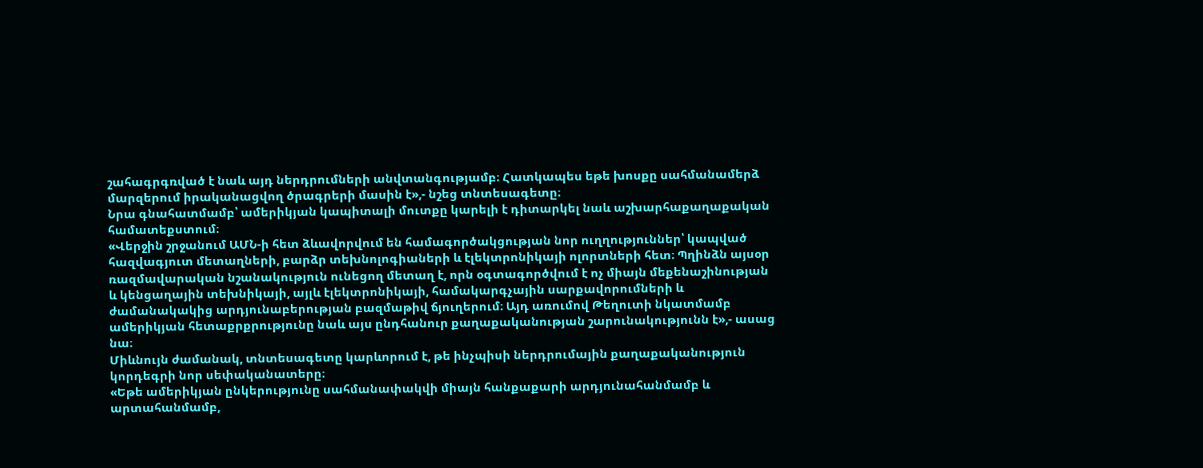շահագրգռված է նաև այդ ներդրումների անվտանգությամբ։ Հատկապես եթե խոսքը սահմանամերձ մարզերում իրականացվող ծրագրերի մասին է»,- նշեց տնտեսագետը։
Նրա գնահատմամբ՝ ամերիկյան կապիտալի մուտքը կարելի է դիտարկել նաև աշխարհաքաղաքական համատեքստում։
«Վերջին շրջանում ԱՄՆ-ի հետ ձևավորվում են համագործակցության նոր ուղղություններ՝ կապված հազվագյուտ մետաղների, բարձր տեխնոլոգիաների և էլեկտրոնիկայի ոլորտների հետ։ Պղինձն այսօր ռազմավարական նշանակություն ունեցող մետաղ է, որն օգտագործվում է ոչ միայն մեքենաշինության և կենցաղային տեխնիկայի, այլև էլեկտրոնիկայի, համակարգչային սարքավորումների և ժամանակակից արդյունաբերության բազմաթիվ ճյուղերում։ Այդ առումով Թեղուտի նկատմամբ ամերիկյան հետաքրքրությունը նաև այս ընդհանուր քաղաքականության շարունակությունն է»,- ասաց նա։
Միևնույն ժամանակ, տնտեսագետը կարևորում է, թե ինչպիսի ներդրումային քաղաքականություն կորդեգրի նոր սեփականատերը։
«Եթե ամերիկյան ընկերությունը սահմանափակվի միայն հանքաքարի արդյունահանմամբ և արտահանմամբ,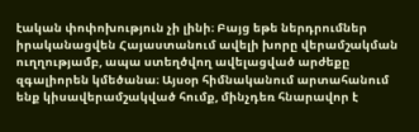էական փոփոխություն չի լինի։ Բայց եթե ներդրումներ իրականացվեն Հայաստանում ավելի խորը վերամշակման ուղղությամբ, ապա ստեղծվող ավելացված արժեքը զգալիորեն կմեծանա։ Այսօր հիմնականում արտահանում ենք կիսավերամշակված հումք, մինչդեռ հնարավոր է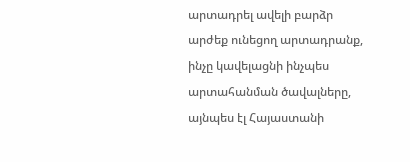արտադրել ավելի բարձր արժեք ունեցող արտադրանք, ինչը կավելացնի ինչպես արտահանման ծավալները, այնպես էլ Հայաստանի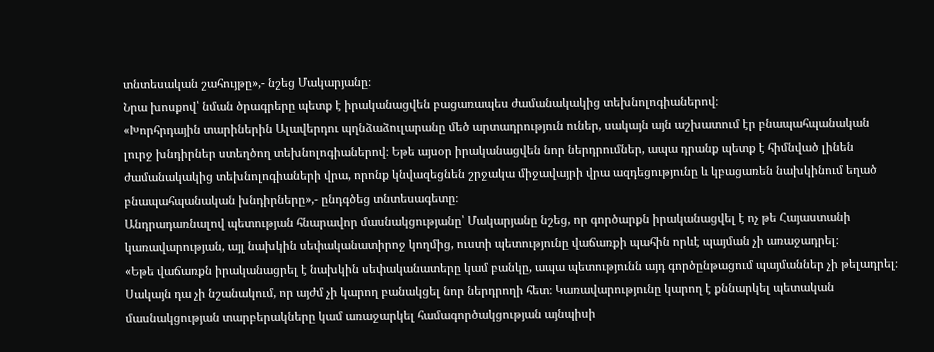տնտեսական շահույթը»,- նշեց Մակարյանը։
Նրա խոսքով՝ նման ծրագրերը պետք է իրականացվեն բացառապես ժամանակակից տեխնոլոգիաներով։
«Խորհրդային տարիներին Ալավերդու պղնձաձուլարանը մեծ արտադրություն ուներ, սակայն այն աշխատում էր բնապահպանական լուրջ խնդիրներ ստեղծող տեխնոլոգիաներով։ Եթե այսօր իրականացվեն նոր ներդրումներ, ապա դրանք պետք է հիմնված լինեն ժամանակակից տեխնոլոգիաների վրա, որոնք կնվազեցնեն շրջակա միջավայրի վրա ազդեցությունը և կբացառեն նախկինում եղած բնապահպանական խնդիրները»,- ընդգծեց տնտեսագետը։
Անդրադառնալով պետության հնարավոր մասնակցությանը՝ Մակարյանը նշեց, որ գործարքն իրականացվել է ոչ թե Հայաստանի կառավարության, այլ նախկին սեփականատիրոջ կողմից, ուստի պետությունը վաճառքի պահին որևէ պայման չի առաջադրել։
«Եթե վաճառքն իրականացրել է նախկին սեփականատերը կամ բանկը, ապա պետությունն այդ գործընթացում պայմաններ չի թելադրել։ Սակայն դա չի նշանակում, որ այժմ չի կարող բանակցել նոր ներդրողի հետ։ Կառավարությունը կարող է քննարկել պետական մասնակցության տարբերակները կամ առաջարկել համագործակցության այնպիսի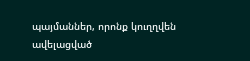պայմաններ, որոնք կուղղվեն ավելացված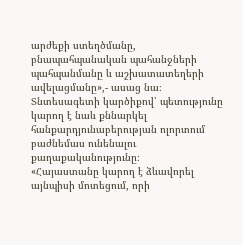արժեքի ստեղծմանը, բնապահպանական պահանջների պահպանմանը և աշխատատեղերի ավելացմանը»,- ասաց նա։
Տնտեսագետի կարծիքով՝ պետությունը կարող է նաև քննարկել հանքարդյունաբերության ոլորտում բաժնեմաս ունենալու քաղաքականությունը։
«Հայաստանը կարող է ձևավորել այնպիսի մոտեցում, որի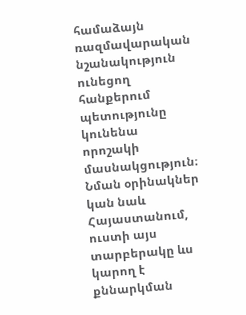համաձայն ռազմավարական նշանակություն ունեցող հանքերում պետությունը կունենա որոշակի մասնակցություն։ Նման օրինակներ կան նաև Հայաստանում, ուստի այս տարբերակը ևս կարող է քննարկման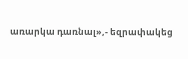առարկա դառնալ»,- եզրափակեց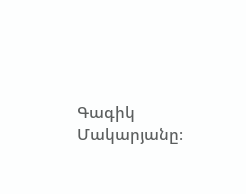Գագիկ Մակարյանը։